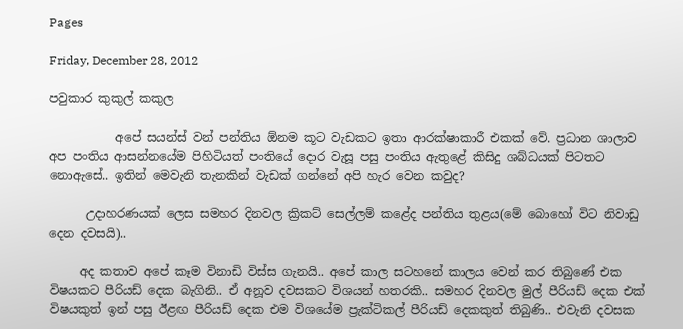Pages

Friday, December 28, 2012

පවුකාර කුකුල් කකුල

           අපේ සයන්ස් වන් පන්තිය ඕනම කූට වැඩකට ඉතා ආරක්ෂාකාරී එකක් වේ. ප්‍රධාන ශාලාව අප පංතිය ආසන්නයේම පිහිටියත් පංතියේ දොර වැසූ පසු පංතිය ඇතුළේ කිසිදු ශබ්ධයක් පිටතට නොඇසේ.. ඉතින් මෙවැනි තැනකින් වැඩක් ගන්නේ අපි හැර වෙන කවුද?

      උදාහරණයක් ලෙස සමහර දිනවල ක්‍රිකට් සෙල්ලම් කළේද පන්තිය තුළය(මේ බොහෝ විට නිවාඩු දෙන දවසයි)..

     අද කතාව අපේ කෑම විනාඩි විස්ස ගැනයි.. අපේ කාල සටහනේ කාලය වෙන් කර තිබුණේ එක විෂයකට පීරියඩ් දෙක බැගිනි.. ඒ අනූව දවසකට විශයන් හතරකි.. සමහර දිනවල මුල් පීරියඩ් දෙක එක් විෂයකුත් ඉන් පසු ඊළඟ පීරියඩ් දෙක එම විශයේම ප්‍රැක්ටිකල් පීරියඩ් දෙකකුත් තිබුණි.. එවැනි දවසක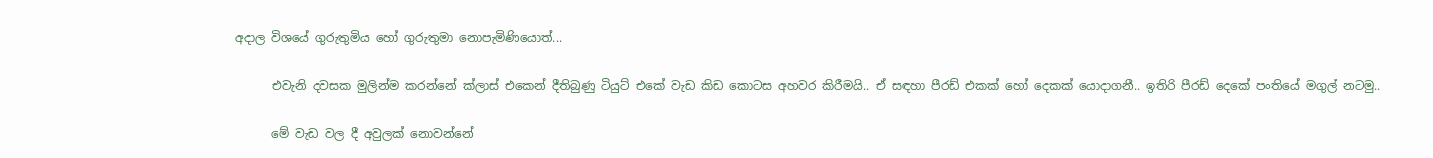අදාල විශයේ ගුරුතුමිය හෝ ගුරුතුමා නොපැමිණියොත්...

      එවැනි දවසක මුලින්ම කරන්නේ ක්ලාස් එකෙන් දීතිබුණු ටියුට් එකේ වැඩ කිඩ කොටස අහවර කිරීමයි.. ඒ සඳහා පීරඩ් එකක් හෝ දෙකක් යොදාගනී.. ඉතිරි පීරඩ් දෙකේ පංතියේ මගුල් නටමු..

      මේ වැඩ වල දී අවුලක් නොවන්නේ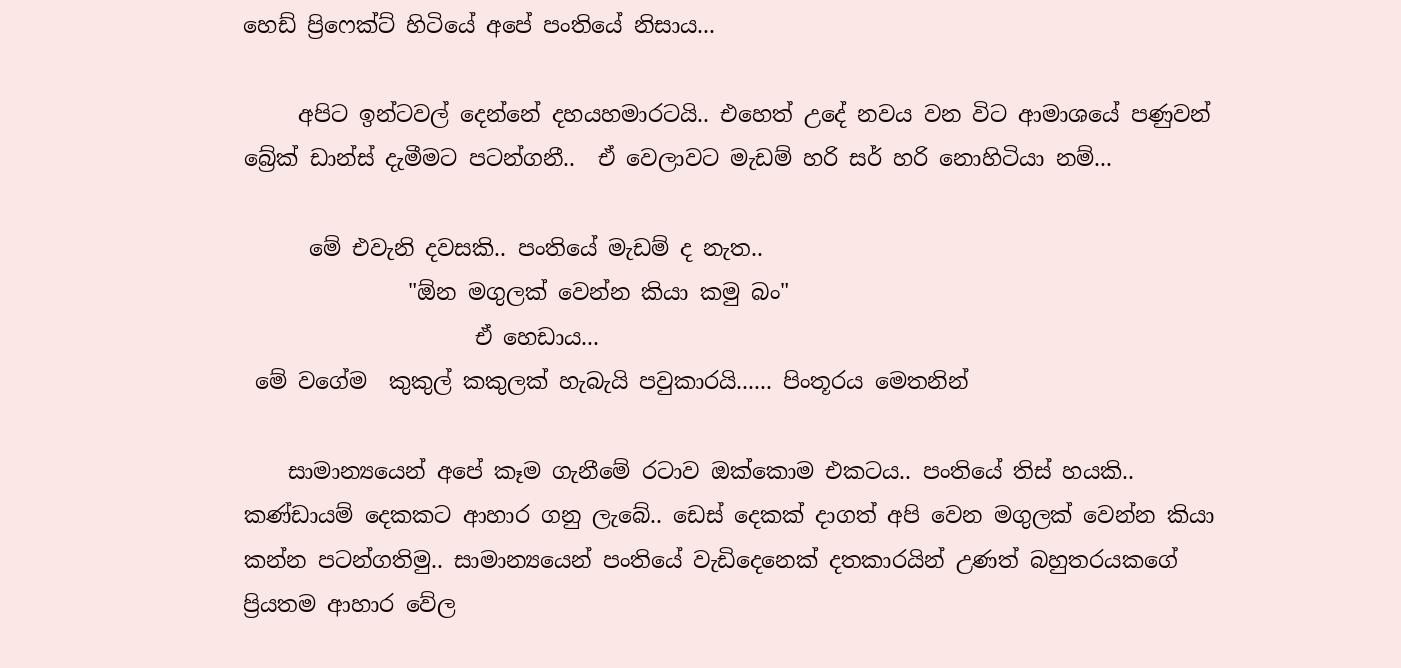හෙඩ් ප්‍රිෆෙක්ට් හිටියේ අපේ පංතියේ නිසාය...

     අපිට ඉන්ටවල් දෙන්නේ දහයහමාරටයි.. එහෙත් උදේ නවය වන විට ආමාශයේ පණුවන් බ්‍රේක් ඩාන්ස් දැමීමට පටන්ගනී..  ඒ වෙලාවට මැඩම් හරි සර් හරි නොහිටියා නම්...

      මේ එවැනි දවසකි.. පංතියේ මැඩම් ද නැත..
               "ඕන මගුලක් වෙන්න කියා කමු බං"
                     ඒ හෙඩාය...
 මේ වගේම  කුකුල් කකුලක් හැබැයි පවුකාරයි...... පිංතූරය මෙතනින්

    සාමාන්‍යයෙන් අපේ කෑම ගැනීමේ රටාව ඔක්කොම එකටය.. පංතියේ තිස් හයකි.. කණ්ඩායම් දෙකකට ආහාර ගනු ලැබේ.. ඩෙස් දෙකක් දාගත් අපි වෙන මගුලක් වෙන්න කියා කන්න පටන්ගතිමු.. සාමාන්‍යයෙන් පංතියේ වැඩිදෙනෙක් දතකාරයින් උණත් බහුතරයකගේ ප්‍රියතම ආහාර වේල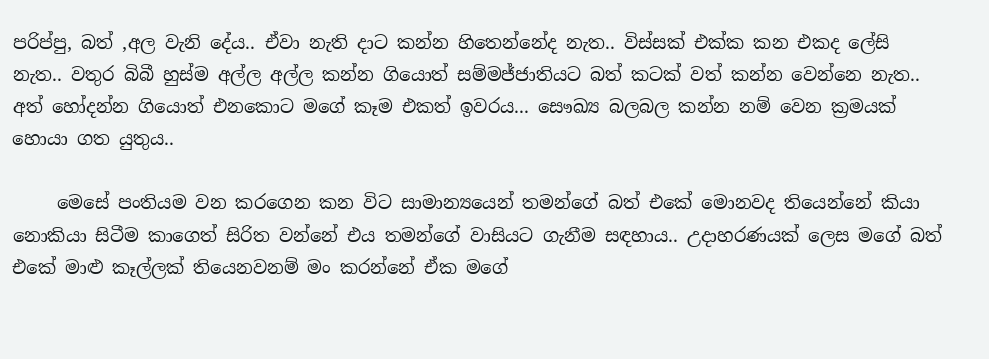පරිප්පු, බත් ,අල වැනි දේය.. ඒවා නැති දාට කන්න හිතෙන්නේද නැත.. විස්සක් එක්ක කන එකද ලේසි නැත.. වතුර බිබී හුස්ම අල්ල අල්ල කන්න ගියොත් සම්මජ්ජාතියට බත් කටක් වත් කන්න වෙන්නෙ නැත.. අත් හෝදන්න ගියොත් එනකොට මගේ කෑම එකත් ඉවරය... සෞඛ්‍ය බලබල කන්න නම් වෙන ක්‍රමයක් හොයා ගත යුතුය..

     මෙසේ පංතියම වන කරගෙන කන විට සාමාන්‍යයෙන් තමන්ගේ බත් එකේ මොනවද තියෙන්නේ කියා නොකියා සිටීම කාගෙත් සිරිත වන්නේ එය තමන්ගේ වාසියට ගැනීම සඳහාය.. උදාහරණයක් ලෙස මගේ බත් එකේ මාළු කෑල්ලක් තියෙනවනම් මං කරන්නේ ඒක මගේ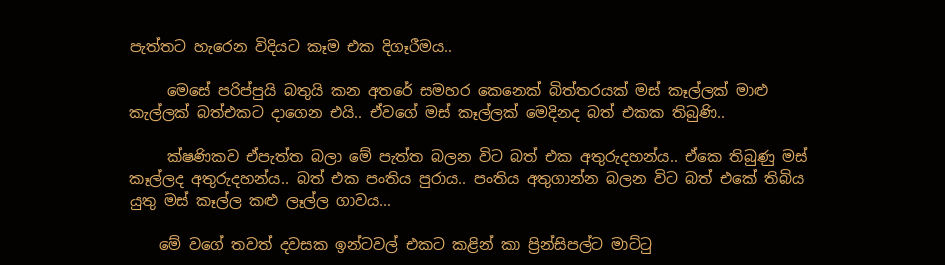පැත්තට හැරෙන විදියට කෑම එක දිගෑරීමය..

     මෙසේ පරිප්පුයි බතුයි කන අතරේ සමහර කෙනෙක් බිත්තරයක් මස් කෑල්ලක් මාළු කැල්ලක් බත්එකට දාගෙන එයි.. ඒවගේ මස් කෑල්ලක් මෙදිනද බත් එකක තිබුණි..

     ක්ෂණිකව ඒපැත්ත බලා මේ පැත්ත බලන විට බත් එක අතුරුදහන්ය.. ඒකෙ තිබුණු මස් කෑල්ලද අතුරුදහන්ය.. බත් එක පංතිය පුරාය.. පංතිය අතුගාන්න බලන විට බත් එකේ තිබිය යුතු මස් කෑල්ල කළු ලෑල්ල ගාවය...

    මේ වගේ තවත් දවසක ඉන්ටවල් එකට කළින් කා ප්‍රින්සිපල්ට මාට්ටු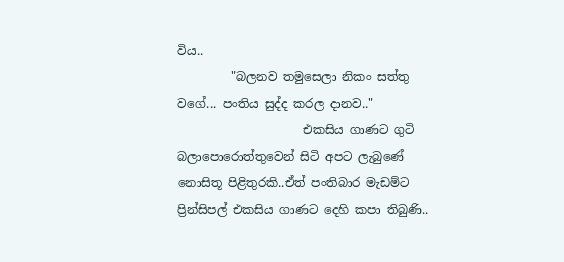විය..
         "බලනව තමුසෙලා නිකං සත්තු වගේ... පංතිය සුද්ද කරල දානව.."
                     එකසිය ගාණට ගුටි බලාපොරොත්තුවෙන් සිටි අපට ලැබුණේ නොසිතූ පිළිතුරකි..ඒත් පංතිබාර මැඩම්ට ප්‍රින්සිපල් එකසිය ගාණට දෙහි කපා තිබුණි..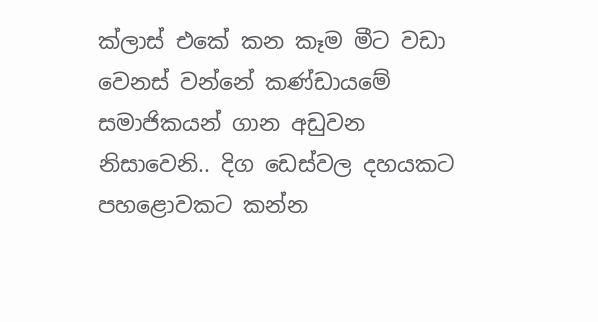ක්ලාස් එකේ කන කෑම මීට වඩා වෙනස් වන්නේ කණ්ඩායමේ සමාජිකයන් ගාන අඩුවන නිසාවෙනි.. දිග ඩෙස්වල දහයකට පහළොවකට කන්න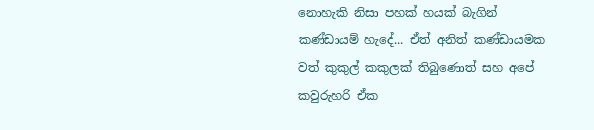නොහැකි නිසා පහක් හයක් බැගින් කණ්ඩායම් හැදේ... ඒත් අනිත් කණ්ඩායමක වත් කුකුල් කකුලක් තිබුණොත් සහ අපේ කවුරුහරි ඒක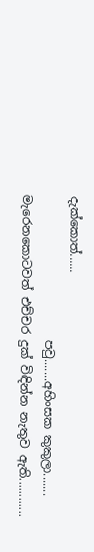දැක්කොත්......
                        පවු.......අහිංසක කුකුලා....... මැරෙනකොටවත් එච්චර දුක් විඳින්න නැතුව ඇති............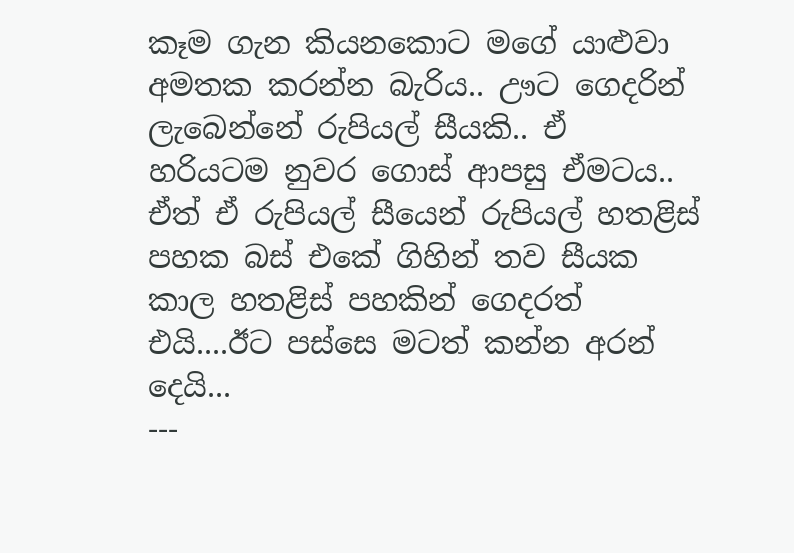කෑම ගැන කියනකොට ම‍ගේ යාළුවා අමතක කරන්න බැරිය.. ඌට ගෙදරින් ලැබෙන්නේ රුපියල් සීයකි.. ඒ හරියටම නුවර ගොස් ආපසු ඒමටය.. ඒත් ඒ රුපියල් සීයෙන් රුපියල් හතළිස් පහක බස් එකේ ගිහින් තව සීයක කාල හතළිස් පහකින් ගෙදරත් එයි....ඊට පස්සෙ මටත් කන්න අරන් දෙයි...
---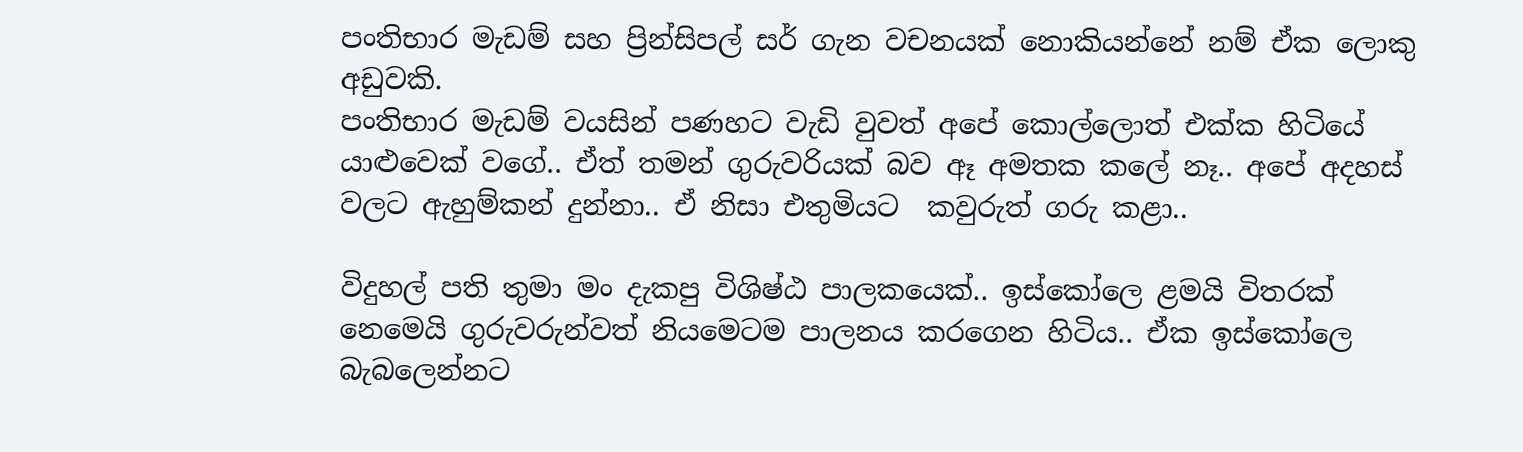පංතිභාර මැඩම් සහ ප්‍රින්සිපල් සර් ගැන වචනයක් නොකියන්නේ නම් ඒක ලොකු අඩුවකි.
පංතිභාර මැඩම් වයසින් පණහට වැඩි වුවත් අපේ කොල්ලොත් එක්ක හි‍ටියේ යාළුවෙක් වගේ.. ඒත් තමන් ගුරුවරියක් බව ඈ අමතක කලේ නෑ.. අපේ අදහස් වලට ඇහුම්කන් දුන්නා.. ඒ නිසා එතුමියට  කවුරුත් ගරු කළා..

විදුහල් පති තුමා මං දැකපු විශිෂ්ඨ පාලකයෙක්.. ඉස්කෝලෙ ළමයි විතරක් නෙමෙයි ගුරුවරුන්වත් නියමෙටම පාලනය කරගෙන හිටිය.. ඒක ඉස්කෝලෙ බැබලෙන්නට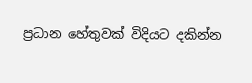ප්‍රධාන හේතුවක් විදියට දකින්න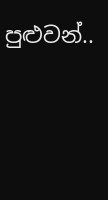පුළුවන්..